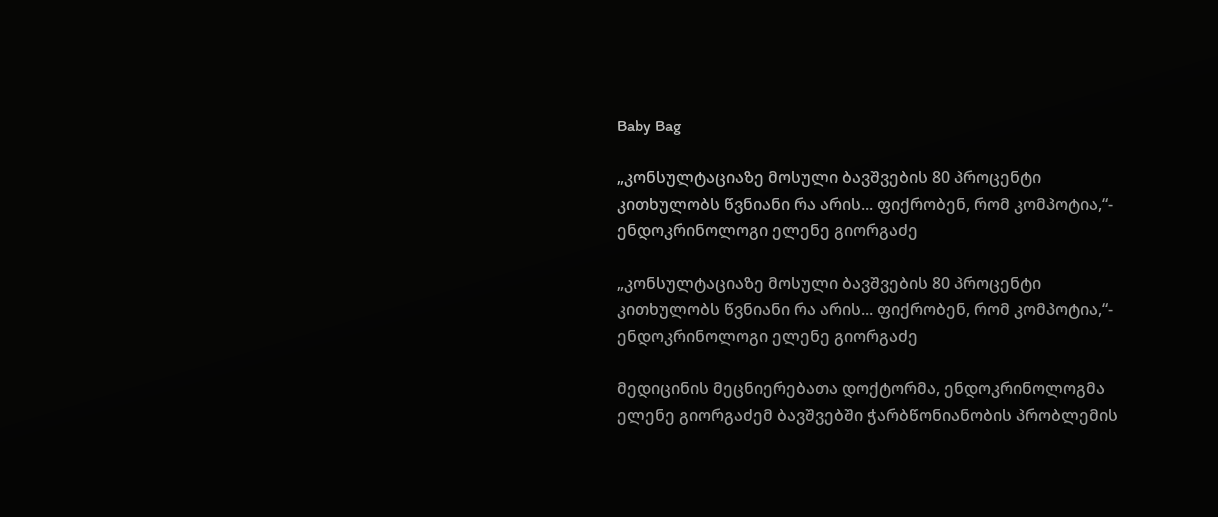Baby Bag

„კონსულტაციაზე მოსული ბავშვების 80 პროცენტი კითხულობს წვნიანი რა არის... ფიქრობენ, რომ კომპოტია,“- ენდოკრინოლოგი ელენე გიორგაძე

„კონსულტაციაზე მოსული ბავშვების 80 პროცენტი კითხულობს წვნიანი რა არის... ფიქრობენ, რომ კომპოტია,“- ენდოკრინოლოგი ელენე გიორგაძე

მედიცინის მეცნიერებათა დოქტორმა, ენდოკრინოლოგმა ელენე გიორგაძემ ბავშვებში ჭარბწონიანობის პრობლემის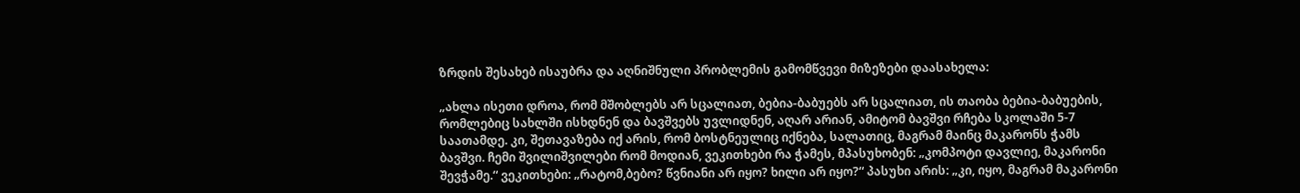ზრდის შესახებ ისაუბრა და აღნიშნული პრობლემის გამომწვევი მიზეზები დაასახელა:

„ახლა ისეთი დროა, რომ მშობლებს არ სცალიათ, ბებია-ბაბუებს არ სცალიათ, ის თაობა ბებია-ბაბუების, რომლებიც სახლში ისხდნენ და ბავშვებს უვლიდნენ, აღარ არიან, ამიტომ ბავშვი რჩება სკოლაში 5-7 საათამდე. კი, შეთავაზება იქ არის, რომ ბოსტნეულიც იქნება, სალათიც, მაგრამ მაინც მაკარონს ჭამს ბავშვი. ჩემი შვილიშვილები რომ მოდიან, ვეკითხები რა ჭამეს, მპასუხობენ: „კომპოტი დავლიე, მაკარონი შევჭამე.“ ვეკითხები: „რატომ,ბებო? წვნიანი არ იყო? ხილი არ იყო?“ პასუხი არის: „კი, იყო, მაგრამ მაკარონი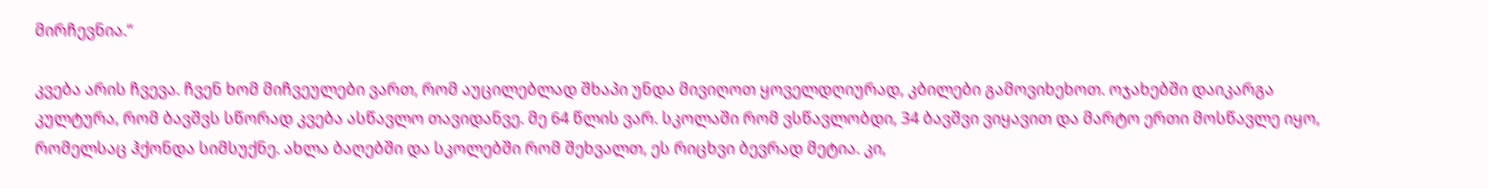მირჩევნია.“

კვება არის ჩვევა. ჩვენ ხომ მიჩვეულები ვართ, რომ აუცილებლად შხაპი უნდა მივიღოთ ყოველდღიურად, კბილები გამოვიხეხოთ. ოჯახებში დაიკარგა კულტურა, რომ ბავშვს სწორად კვება ასწავლო თავიდანვე. მე 64 წლის ვარ. სკოლაში რომ ვსწავლობდი, 34 ბავშვი ვიყავით და მარტო ერთი მოსწავლე იყო, რომელსაც ჰქონდა სიმსუქნე. ახლა ბაღებში და სკოლებში რომ შეხვალთ, ეს რიცხვი ბევრად მეტია. კი,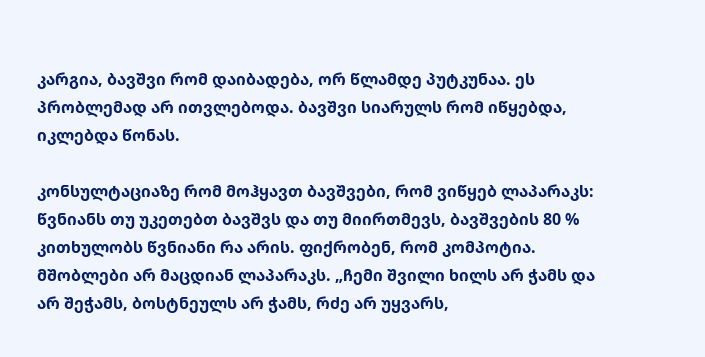კარგია, ბავშვი რომ დაიბადება, ორ წლამდე პუტკუნაა. ეს პრობლემად არ ითვლებოდა. ბავშვი სიარულს რომ იწყებდა, იკლებდა წონას.

კონსულტაციაზე რომ მოჰყავთ ბავშვები, რომ ვიწყებ ლაპარაკს: წვნიანს თუ უკეთებთ ბავშვს და თუ მიირთმევს, ბავშვების 80 % კითხულობს წვნიანი რა არის. ფიქრობენ, რომ კომპოტია. მშობლები არ მაცდიან ლაპარაკს. „ჩემი შვილი ხილს არ ჭამს და არ შეჭამს, ბოსტნეულს არ ჭამს, რძე არ უყვარს,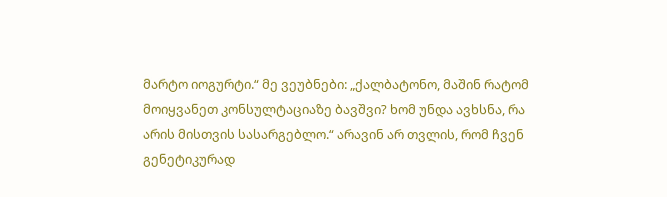მარტო იოგურტი.“ მე ვეუბნები: „ქალბატონო, მაშინ რატომ მოიყვანეთ კონსულტაციაზე ბავშვი? ხომ უნდა ავხსნა, რა არის მისთვის სასარგებლო.“ არავინ არ თვლის, რომ ჩვენ გენეტიკურად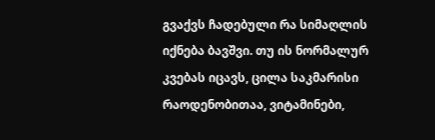გვაქვს ჩადებული რა სიმაღლის იქნება ბავშვი. თუ ის ნორმალურ კვებას იცავს, ცილა საკმარისი რაოდენობითაა, ვიტამინები,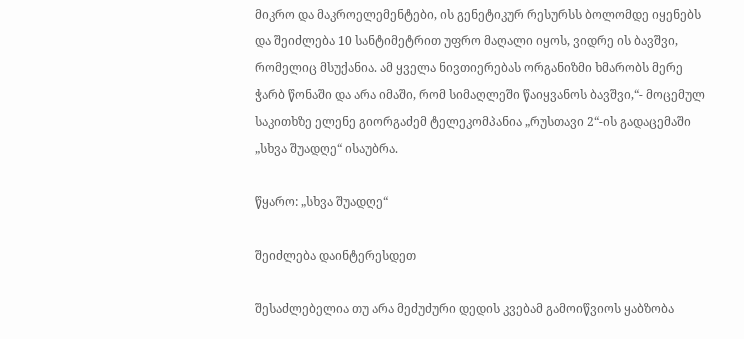მიკრო და მაკროელემენტები, ის გენეტიკურ რესურსს ბოლომდე იყენებს და შეიძლება 10 სანტიმეტრით უფრო მაღალი იყოს, ვიდრე ის ბავშვი, რომელიც მსუქანია. ამ ყველა ნივთიერებას ორგანიზმი ხმარობს მერე ჭარბ წონაში და არა იმაში, რომ სიმაღლეში წაიყვანოს ბავშვი,“- მოცემულ საკითხზე ელენე გიორგაძემ ტელეკომპანია „რუსთავი 2“-ის გადაცემაში „სხვა შუადღე“ ისაუბრა.

წყარო: „სხვა შუადღე“

შეიძლება დაინტერესდეთ

შესაძლებელია თუ არა მეძუძური დედის კვებამ გამოიწვიოს ყაბზობა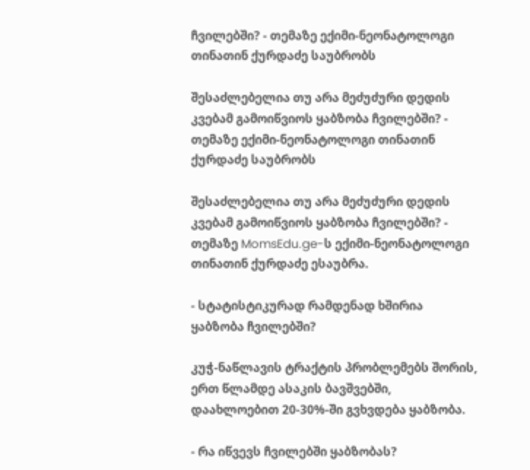ჩვილებში? - თემაზე ექიმი-ნეონატოლოგი თინათინ ქურდაძე საუბრობს

შესაძლებელია თუ არა მეძუძური დედის კვებამ გამოიწვიოს ყაბზობა ჩვილებში? - თემაზე ექიმი-ნეონატოლოგი თინათინ ქურდაძე საუბრობს

შესაძლებელია თუ არა მეძუძური დედის კვებამ გამოიწვიოს ყაბზობა ჩვილებში? -  თემაზე MomsEdu.ge-ს ექიმი-ნეონატოლოგი თინათინ ქურდაძე ესაუბრა.

- სტატისტიკურად რამდენად ხშირია ყაბზობა ჩვილებში?

კუჭ-ნაწლავის ტრაქტის პრობლემებს შორის, ერთ წლამდე ასაკის ბავშვებში, დაახლოებით 20-30%-ში გვხვდება ყაბზობა.

- რა იწვევს ჩვილებში ყაბზობას?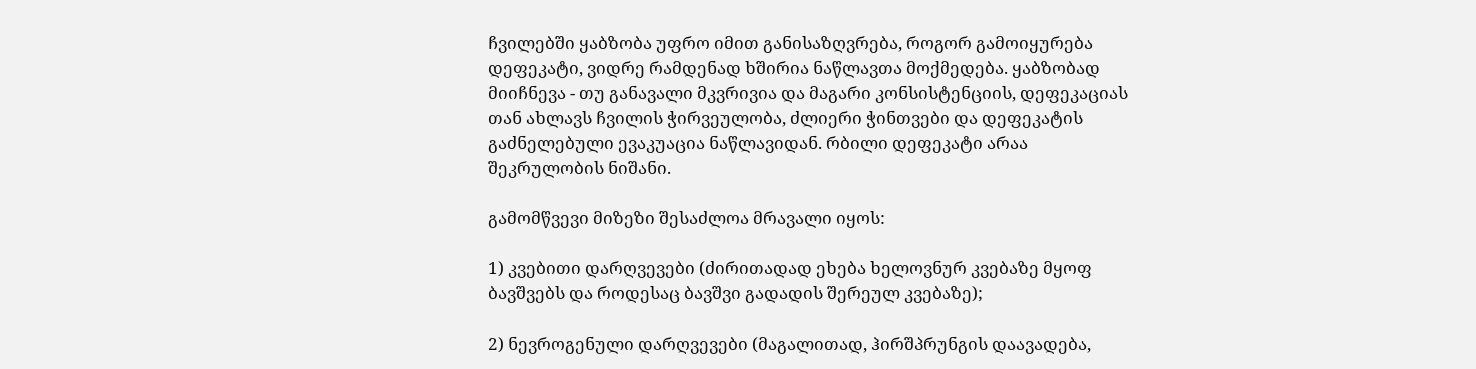ჩვილებში ყაბზობა უფრო იმით განისაზღვრება, როგორ გამოიყურება დეფეკატი, ვიდრე რამდენად ხშირია ნაწლავთა მოქმედება. ყაბზობად მიიჩნევა - თუ განავალი მკვრივია და მაგარი კონსისტენციის, დეფეკაციას თან ახლავს ჩვილის ჭირვეულობა, ძლიერი ჭინთვები და დეფეკატის გაძნელებული ევაკუაცია ნაწლავიდან. რბილი დეფეკატი არაა შეკრულობის ნიშანი.

გამომწვევი მიზეზი შესაძლოა მრავალი იყოს:

1) კვებითი დარღვევები (ძირითადად ეხება ხელოვნურ კვებაზე მყოფ ბავშვებს და როდესაც ბავშვი გადადის შერეულ კვებაზე);

2) ნევროგენული დარღვევები (მაგალითად, ჰირშპრუნგის დაავადება,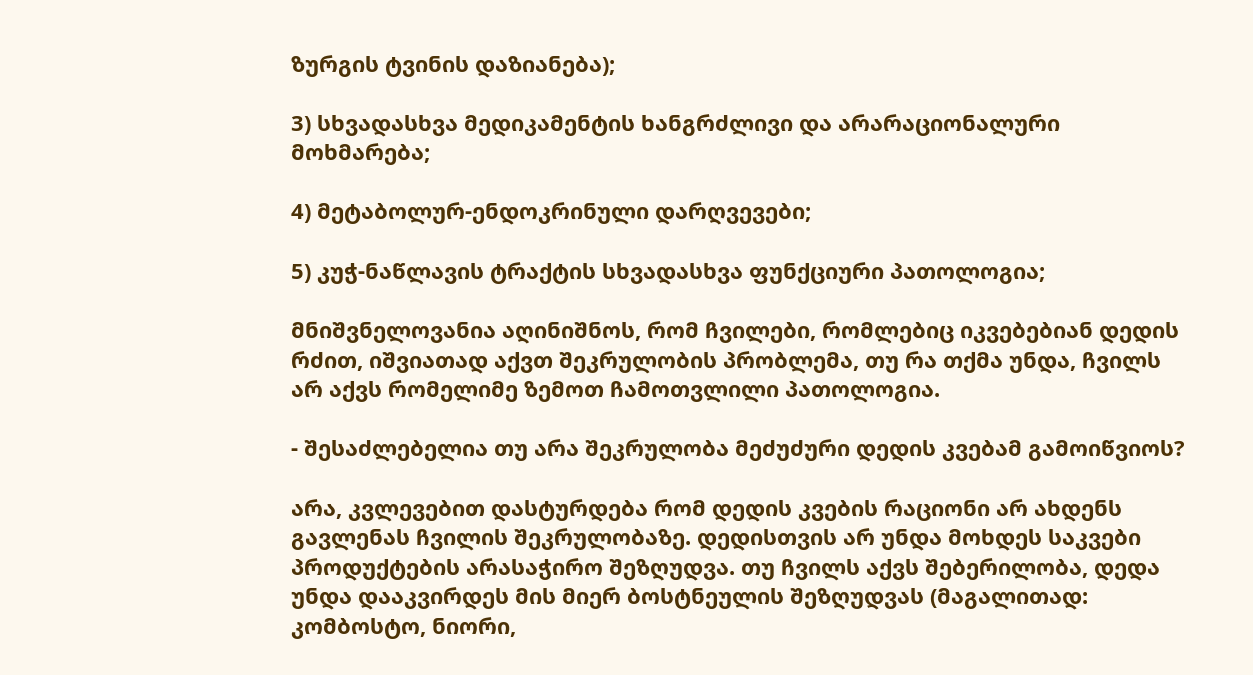ზურგის ტვინის დაზიანება);

3) სხვადასხვა მედიკამენტის ხანგრძლივი და არარაციონალური მოხმარება;

4) მეტაბოლურ-ენდოკრინული დარღვევები;

5) კუჭ-ნაწლავის ტრაქტის სხვადასხვა ფუნქციური პათოლოგია;

მნიშვნელოვანია აღინიშნოს, რომ ჩვილები, რომლებიც იკვებებიან დედის რძით, იშვიათად აქვთ შეკრულობის პრობლემა, თუ რა თქმა უნდა, ჩვილს არ აქვს რომელიმე ზემოთ ჩამოთვლილი პათოლოგია.

- შესაძლებელია თუ არა შეკრულობა მეძუძური დედის კვებამ გამოიწვიოს?

არა, კვლევებით დასტურდება რომ დედის კვების რაციონი არ ახდენს გავლენას ჩვილის შეკრულობაზე. დედისთვის არ უნდა მოხდეს საკვები პროდუქტების არასაჭირო შეზღუდვა. თუ ჩვილს აქვს შებერილობა, დედა უნდა დააკვირდეს მის მიერ ბოსტნეულის შეზღუდვას (მაგალითად: კომბოსტო, ნიორი,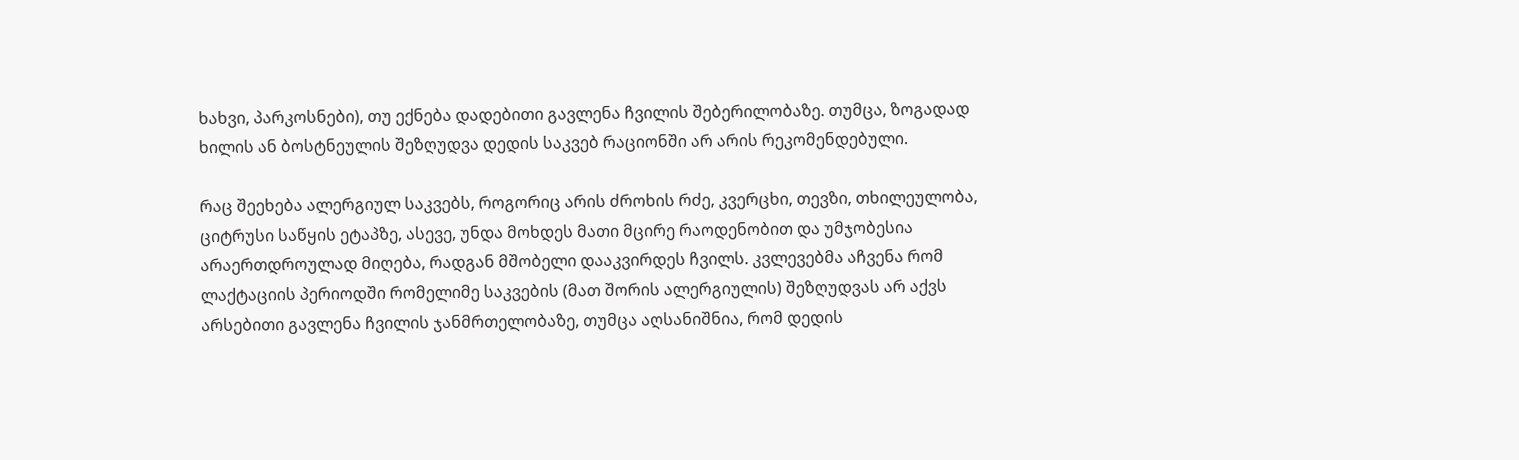ხახვი, პარკოსნები), თუ ექნება დადებითი გავლენა ჩვილის შებერილობაზე. თუმცა, ზოგადად ხილის ან ბოსტნეულის შეზღუდვა დედის საკვებ რაციონში არ არის რეკომენდებული.

რაც შეეხება ალერგიულ საკვებს, როგორიც არის ძროხის რძე, კვერცხი, თევზი, თხილეულობა, ციტრუსი საწყის ეტაპზე, ასევე, უნდა მოხდეს მათი მცირე რაოდენობით და უმჯობესია არაერთდროულად მიღება, რადგან მშობელი დააკვირდეს ჩვილს. კვლევებმა აჩვენა რომ ლაქტაციის პერიოდში რომელიმე საკვების (მათ შორის ალერგიულის) შეზღუდვას არ აქვს არსებითი გავლენა ჩვილის ჯანმრთელობაზე, თუმცა აღსანიშნია, რომ დედის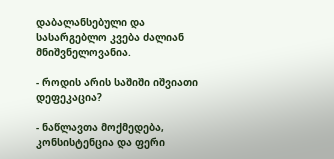დაბალანსებული და სასარგებლო კვება ძალიან მნიშვნელოვანია.

- როდის არის საშიში იშვიათი დეფეკაცია?

- ნაწლავთა მოქმედება, კონსისტენცია და ფერი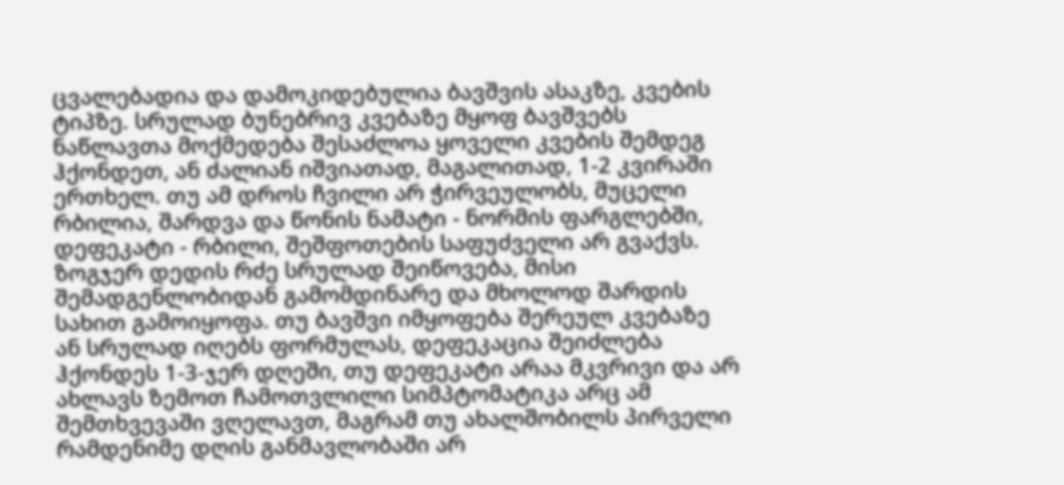ცვალებადია და დამოკიდებულია ბავშვის ასაკზე, კვების ტიპზე. სრულად ბუნებრივ კვებაზე მყოფ ბავშვებს ნაწლავთა მოქმედება შესაძლოა ყოველი კვების შემდეგ ჰქონდეთ, ან ძალიან იშვიათად, მაგალითად, 1-2 კვირაში ერთხელ. თუ ამ დროს ჩვილი არ ჭირვეულობს, მუცელი რბილია, შარდვა და წონის ნამატი - ნორმის ფარგლებში, დეფეკატი - რბილი, შეშფოთების საფუძველი არ გვაქვს. ზოგჯერ დედის რძე სრულად შეიწოვება, მისი შემადგენლობიდან გამომდინარე და მხოლოდ შარდის სახით გამოიყოფა. თუ ბავშვი იმყოფება შერეულ კვებაზე ან სრულად იღებს ფორმულას, დეფეკაცია შეიძლება ჰქონდეს 1-3-ჯერ დღეში, თუ დეფეკატი არაა მკვრივი და არ ახლავს ზემოთ ჩამოთვლილი სიმპტომატიკა არც ამ შემთხვევაში ვღელავთ, მაგრამ თუ ახალშობილს პირველი რამდენიმე დღის განმავლობაში არ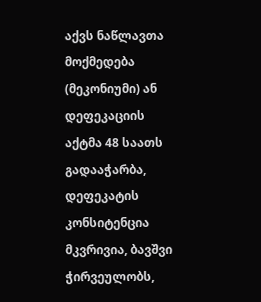აქვს ნაწლავთა მოქმედება (მეკონიუმი) ან დეფეკაციის აქტმა 48 საათს გადააჭარბა, დეფეკატის კონსიტენცია მკვრივია, ბავშვი ჭირვეულობს,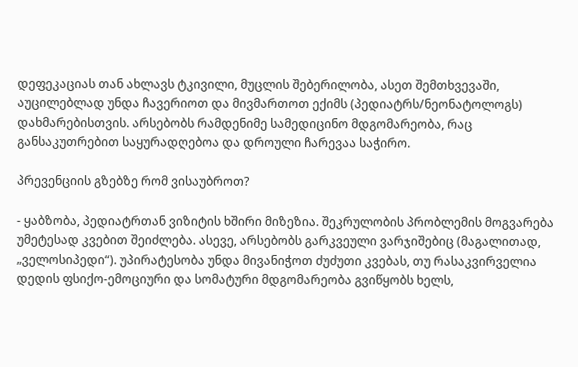დეფეკაციას თან ახლავს ტკივილი, მუცლის შებერილობა, ასეთ შემთხვევაში, აუცილებლად უნდა ჩავერიოთ და მივმართოთ ექიმს (პედიატრს/ნეონატოლოგს) დახმარებისთვის. არსებობს რამდენიმე სამედიცინო მდგომარეობა, რაც განსაკუთრებით საყურადღებოა და დროული ჩარევაა საჭირო.

პრევენციის გზებზე რომ ვისაუბროთ?

- ყაბზობა, პედიატრთან ვიზიტის ხშირი მიზეზია. შეკრულობის პრობლემის მოგვარება უმეტესად კვებით შეიძლება. ასევე, არსებობს გარკვეული ვარჯიშებიც (მაგალითად, „ველოსიპედი“). უპირატესობა უნდა მივანიჭოთ ძუძუთი კვებას, თუ რასაკვირველია დედის ფსიქო-ემოციური და სომატური მდგომარეობა გვიწყობს ხელს,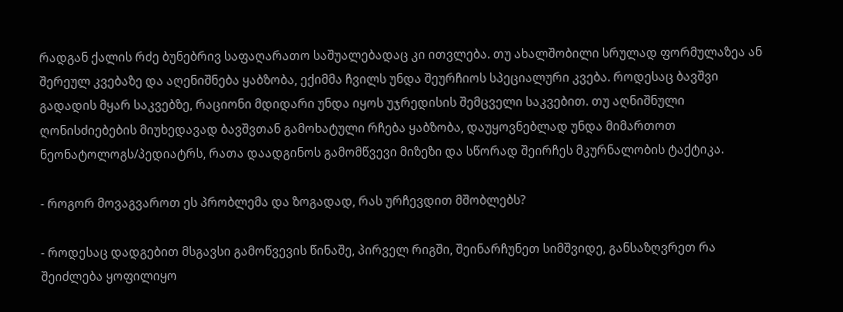რადგან ქალის რძე ბუნებრივ საფაღარათო საშუალებადაც კი ითვლება. თუ ახალშობილი სრულად ფორმულაზეა ან შერეულ კვებაზე და აღენიშნება ყაბზობა, ექიმმა ჩვილს უნდა შეურჩიოს სპეციალური კვება. როდესაც ბავშვი გადადის მყარ საკვებზე, რაციონი მდიდარი უნდა იყოს უჯრედისის შემცველი საკვებით. თუ აღნიშნული ღონისძიებების მიუხედავად ბავშვთან გამოხატული რჩება ყაბზობა, დაუყოვნებლად უნდა მიმართოთ ნეონატოლოგს/პედიატრს, რათა დაადგინოს გამომწვევი მიზეზი და სწორად შეირჩეს მკურნალობის ტაქტიკა.

- როგორ მოვაგვაროთ ეს პრობლემა და ზოგადად, რას ურჩევდით მშობლებს?

- როდესაც დადგებით მსგავსი გამოწვევის წინაშე, პირველ რიგში, შეინარჩუნეთ სიმშვიდე, განსაზღვრეთ რა შეიძლება ყოფილიყო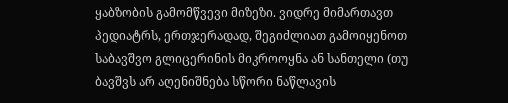ყაბზობის გამომწვევი მიზეზი. ვიდრე მიმართავთ პედიატრს, ერთჯერადად, შეგიძლიათ გამოიყენოთ საბავშვო გლიცერინის მიკროოყნა ან სანთელი (თუ ბავშვს არ აღენიშნება სწორი ნაწლავის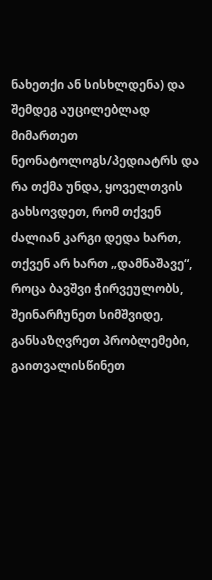ნახეთქი ან სისხლდენა) და შემდეგ აუცილებლად მიმართეთ ნეონატოლოგს/პედიატრს და რა თქმა უნდა, ყოველთვის გახსოვდეთ, რომ თქვენ ძალიან კარგი დედა ხართ, თქვენ არ ხართ „დამნაშავე“, როცა ბავშვი ჭირვეულობს, შეინარჩუნეთ სიმშვიდე, განსაზღვრეთ პრობლემები, გაითვალისწინეთ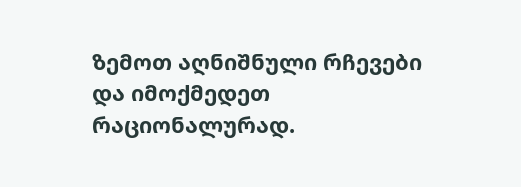ზემოთ აღნიშნული რჩევები და იმოქმედეთ რაციონალურად.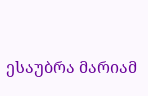ესაუბრა მარიამ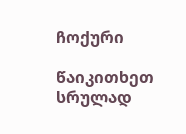ჩოქური

წაიკითხეთ სრულად